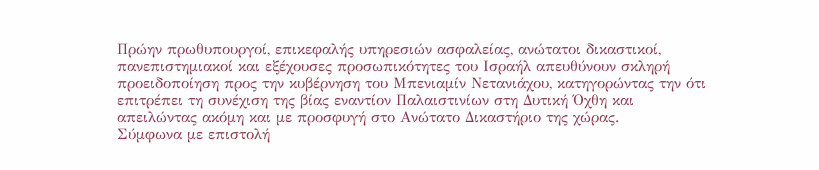Πρώην πρωθυπουργοί, επικεφαλής υπηρεσιών ασφαλείας, ανώτατοι δικαστικοί, πανεπιστημιακοί και εξέχουσες προσωπικότητες του Ισραήλ απευθύνουν σκληρή προειδοποίηση προς την κυβέρνηση του Μπενιαμίν Νετανιάχου, κατηγορώντας την ότι επιτρέπει τη συνέχιση της βίας εναντίον Παλαιστινίων στη Δυτική Όχθη και απειλώντας ακόμη και με προσφυγή στο Ανώτατο Δικαστήριο της χώρας.
Σύμφωνα με επιστολή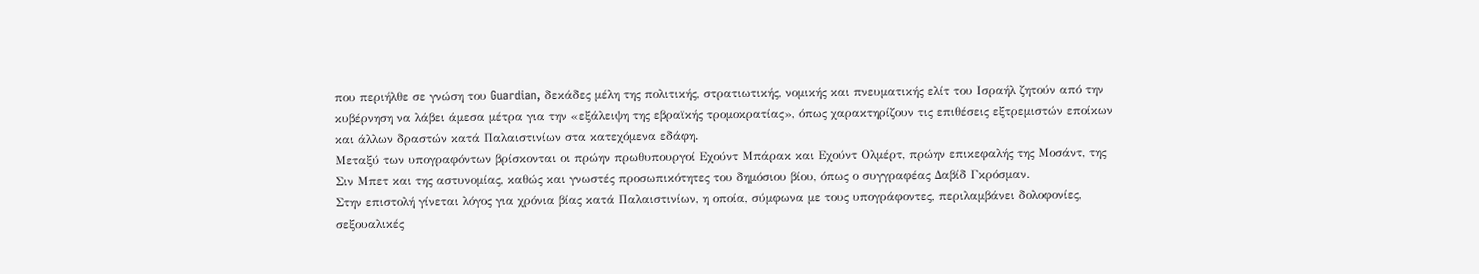που περιήλθε σε γνώση του Guardian, δεκάδες μέλη της πολιτικής, στρατιωτικής, νομικής και πνευματικής ελίτ του Ισραήλ ζητούν από την κυβέρνηση να λάβει άμεσα μέτρα για την «εξάλειψη της εβραϊκής τρομοκρατίας», όπως χαρακτηρίζουν τις επιθέσεις εξτρεμιστών εποίκων και άλλων δραστών κατά Παλαιστινίων στα κατεχόμενα εδάφη.
Μεταξύ των υπογραφόντων βρίσκονται οι πρώην πρωθυπουργοί Εχούντ Μπάρακ και Εχούντ Ολμέρτ, πρώην επικεφαλής της Μοσάντ, της Σιν Μπετ και της αστυνομίας, καθώς και γνωστές προσωπικότητες του δημόσιου βίου, όπως ο συγγραφέας Δαβίδ Γκρόσμαν.
Στην επιστολή γίνεται λόγος για χρόνια βίας κατά Παλαιστινίων, η οποία, σύμφωνα με τους υπογράφοντες, περιλαμβάνει δολοφονίες, σεξουαλικές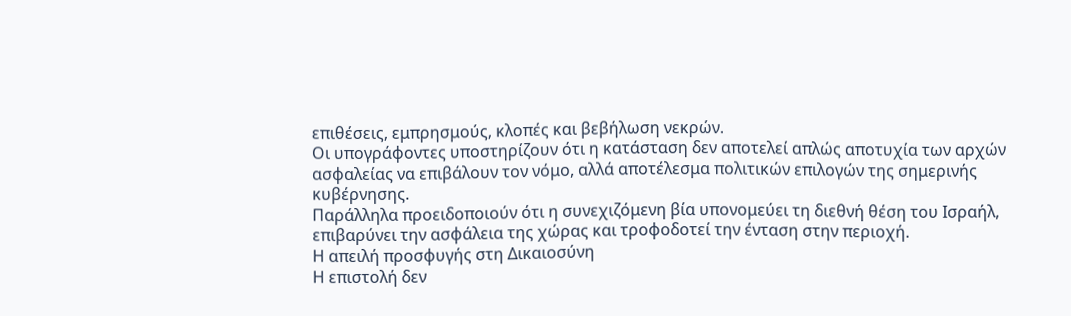επιθέσεις, εμπρησμούς, κλοπές και βεβήλωση νεκρών.
Οι υπογράφοντες υποστηρίζουν ότι η κατάσταση δεν αποτελεί απλώς αποτυχία των αρχών ασφαλείας να επιβάλουν τον νόμο, αλλά αποτέλεσμα πολιτικών επιλογών της σημερινής κυβέρνησης.
Παράλληλα προειδοποιούν ότι η συνεχιζόμενη βία υπονομεύει τη διεθνή θέση του Ισραήλ, επιβαρύνει την ασφάλεια της χώρας και τροφοδοτεί την ένταση στην περιοχή.
Η απειλή προσφυγής στη Δικαιοσύνη
Η επιστολή δεν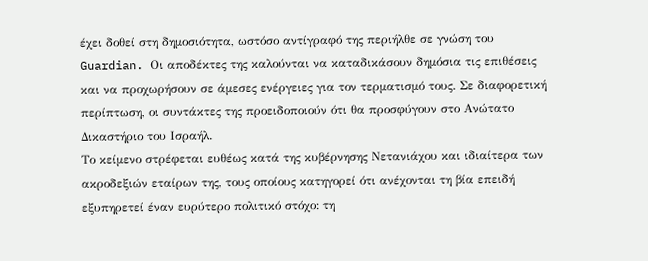έχει δοθεί στη δημοσιότητα, ωστόσο αντίγραφό της περιήλθε σε γνώση του Guardian. Οι αποδέκτες της καλούνται να καταδικάσουν δημόσια τις επιθέσεις και να προχωρήσουν σε άμεσες ενέργειες για τον τερματισμό τους. Σε διαφορετική περίπτωση, οι συντάκτες της προειδοποιούν ότι θα προσφύγουν στο Ανώτατο Δικαστήριο του Ισραήλ.
Το κείμενο στρέφεται ευθέως κατά της κυβέρνησης Νετανιάχου και ιδιαίτερα των ακροδεξιών εταίρων της, τους οποίους κατηγορεί ότι ανέχονται τη βία επειδή εξυπηρετεί έναν ευρύτερο πολιτικό στόχο: τη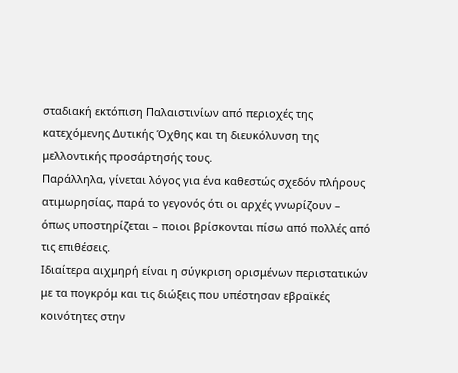σταδιακή εκτόπιση Παλαιστινίων από περιοχές της κατεχόμενης Δυτικής Όχθης και τη διευκόλυνση της μελλοντικής προσάρτησής τους.
Παράλληλα, γίνεται λόγος για ένα καθεστώς σχεδόν πλήρους ατιμωρησίας, παρά το γεγονός ότι οι αρχές γνωρίζουν – όπως υποστηρίζεται – ποιοι βρίσκονται πίσω από πολλές από τις επιθέσεις.
Ιδιαίτερα αιχμηρή είναι η σύγκριση ορισμένων περιστατικών με τα πογκρόμ και τις διώξεις που υπέστησαν εβραϊκές κοινότητες στην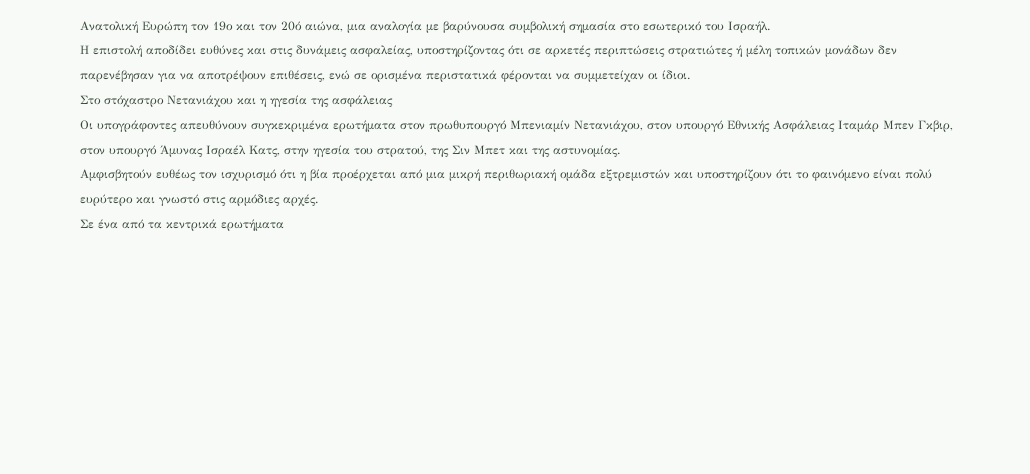Ανατολική Ευρώπη τον 19ο και τον 20ό αιώνα, μια αναλογία με βαρύνουσα συμβολική σημασία στο εσωτερικό του Ισραήλ.
Η επιστολή αποδίδει ευθύνες και στις δυνάμεις ασφαλείας, υποστηρίζοντας ότι σε αρκετές περιπτώσεις στρατιώτες ή μέλη τοπικών μονάδων δεν παρενέβησαν για να αποτρέψουν επιθέσεις, ενώ σε ορισμένα περιστατικά φέρονται να συμμετείχαν οι ίδιοι.
Στο στόχαστρο Νετανιάχου και η ηγεσία της ασφάλειας
Οι υπογράφοντες απευθύνουν συγκεκριμένα ερωτήματα στον πρωθυπουργό Μπενιαμίν Νετανιάχου, στον υπουργό Εθνικής Ασφάλειας Ιταμάρ Μπεν Γκβιρ, στον υπουργό Άμυνας Ισραέλ Κατς, στην ηγεσία του στρατού, της Σιν Μπετ και της αστυνομίας.
Αμφισβητούν ευθέως τον ισχυρισμό ότι η βία προέρχεται από μια μικρή περιθωριακή ομάδα εξτρεμιστών και υποστηρίζουν ότι το φαινόμενο είναι πολύ ευρύτερο και γνωστό στις αρμόδιες αρχές.
Σε ένα από τα κεντρικά ερωτήματα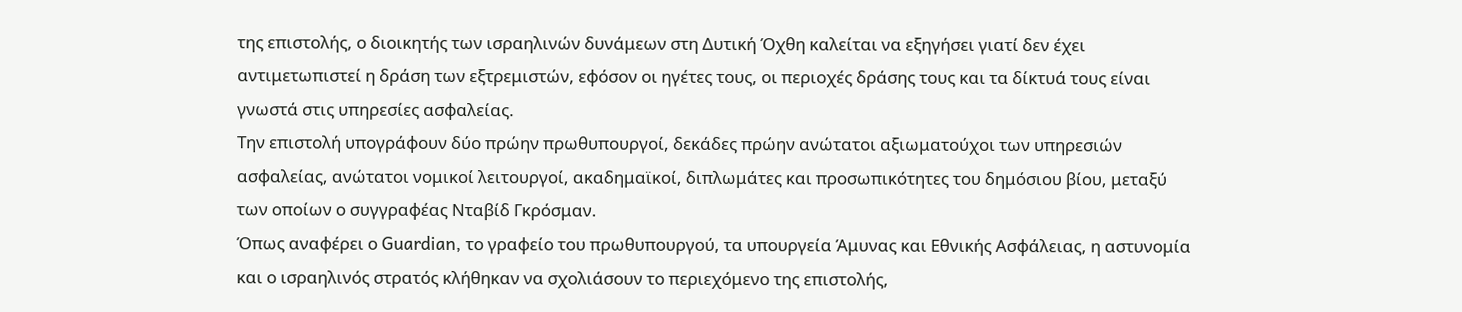της επιστολής, ο διοικητής των ισραηλινών δυνάμεων στη Δυτική Όχθη καλείται να εξηγήσει γιατί δεν έχει αντιμετωπιστεί η δράση των εξτρεμιστών, εφόσον οι ηγέτες τους, οι περιοχές δράσης τους και τα δίκτυά τους είναι γνωστά στις υπηρεσίες ασφαλείας.
Την επιστολή υπογράφουν δύο πρώην πρωθυπουργοί, δεκάδες πρώην ανώτατοι αξιωματούχοι των υπηρεσιών ασφαλείας, ανώτατοι νομικοί λειτουργοί, ακαδημαϊκοί, διπλωμάτες και προσωπικότητες του δημόσιου βίου, μεταξύ των οποίων ο συγγραφέας Νταβίδ Γκρόσμαν.
Όπως αναφέρει ο Guardian, το γραφείο του πρωθυπουργού, τα υπουργεία Άμυνας και Εθνικής Ασφάλειας, η αστυνομία και ο ισραηλινός στρατός κλήθηκαν να σχολιάσουν το περιεχόμενο της επιστολής,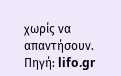χωρίς να απαντήσουν.
Πηγή: lifo.gr